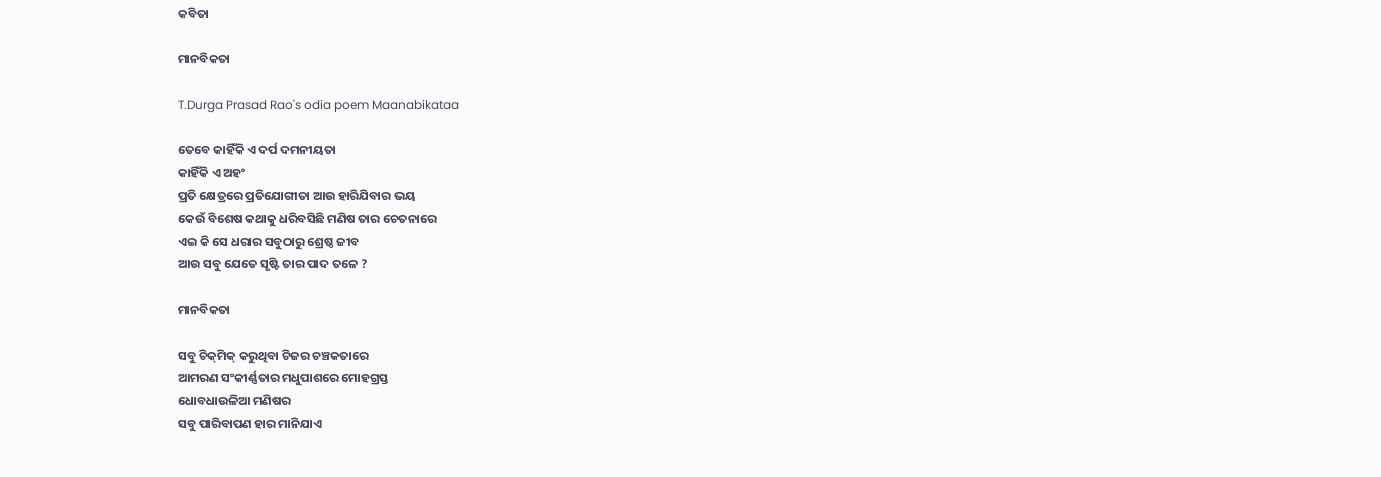କବିତା

ମାନବିକତା

T.Durga Prasad Rao's odia poem Maanabikataa

ତେବେ କାହିଁକି ଏ ଦର୍ପ ଦମନୀୟତା
କାହିଁକି ଏ ଅହଂ
ପ୍ରତି କ୍ଷେତ୍ରରେ ପ୍ରତିଯୋଗୀତା ଆଉ ହାରିଯିବାର ଭୟ
କେଉଁ ବିଶେଷ କଥାକୁ ଧରିବସିଛି ମଣିଷ ତାର ଚେତନାରେ
ଏଇ କି ସେ ଧରାର ସବୁଠାରୁ ଶ୍ରେଷ୍ଠ ଜୀବ
ଆଉ ସବୁ ଯେତେ ସୃଷ୍ଟି ତାର ପାଦ ତଳେ ?

ମାନବିକତା

ସବୁ ଚିକ୍‌ମିକ୍ କରୁଥିବା ଚିଜର ଚଞ୍ଚକତାରେ
ଆମରଣ ସଂକୀର୍ଣ୍ଣତାର ମଧୁପାଶରେ ମୋହଗ୍ରସ୍ତ
ଧୋବଧାଉଳିଆ ମଣିଷର
ସବୁ ପାରିବାପଣ ହାର ମାନିଯାଏ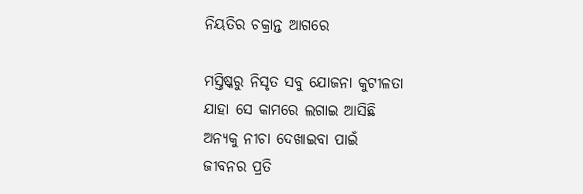ନିୟତିର ଚକ୍ରାନ୍ତ ଆଗରେ

ମସ୍ତିଷ୍କରୁ ନିସୃତ ସବୁ ଯୋଜନା କୁଟୀଳତା
ଯାହା ସେ କାମରେ ଲଗାଇ ଆସିଛି
ଅନ୍ୟକୁ ନୀଚା ଦେଖାଇବା ପାଇଁ
ଜୀବନର ପ୍ରତି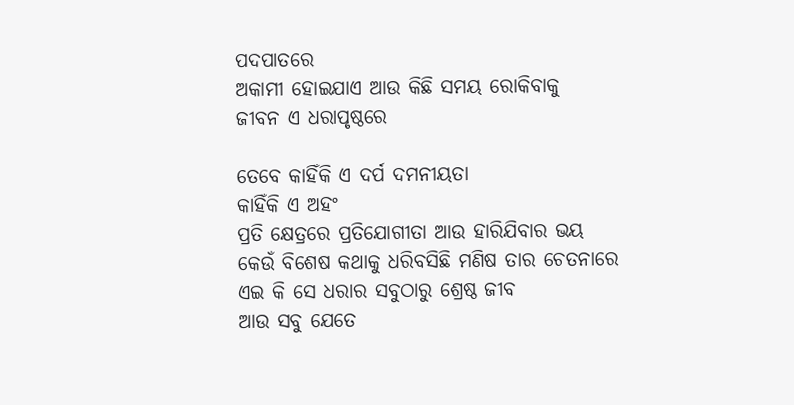ପଦପାତରେ
ଅକାମୀ ହୋଇଯାଏ ଆଉ କିଛି ସମୟ ରୋକିବାକୁ
ଜୀବନ ଏ ଧରାପୃଷ୍ଠରେ

ତେବେ କାହିଁକି ଏ ଦର୍ପ ଦମନୀୟତା
କାହିଁକି ଏ ଅହଂ
ପ୍ରତି କ୍ଷେତ୍ରରେ ପ୍ରତିଯୋଗୀତା ଆଉ ହାରିଯିବାର ଭୟ
କେଉଁ ବିଶେଷ କଥାକୁ ଧରିବସିଛି ମଣିଷ ତାର ଚେତନାରେ
ଏଇ କି ସେ ଧରାର ସବୁଠାରୁ ଶ୍ରେଷ୍ଠ ଜୀବ
ଆଉ ସବୁ ଯେତେ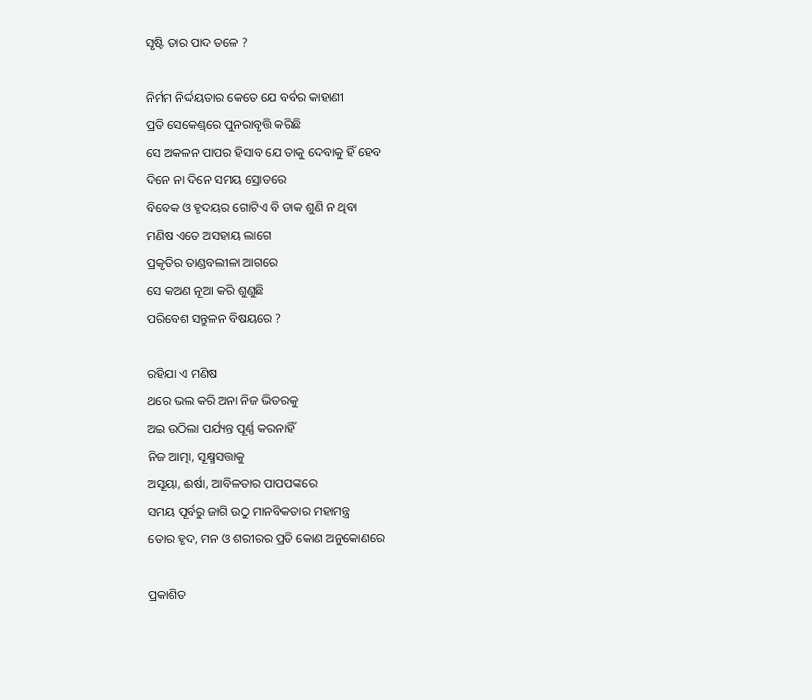ସୃଷ୍ଟି ତାର ପାଦ ତଳେ ?

ନିର୍ମମ ନିର୍ଦ୍ଦୟତାର କେତେ ଯେ ବର୍ବର କାହାଣୀ
ପ୍ରତି ସେକେଣ୍ଡ୍‌ରେ ପୁନରାବୃତ୍ତି କରିଛି
ସେ ଅକଳନ ପାପର ହିସାବ ଯେ ତାକୁ ଦେବାକୁ ହିଁ ହେବ
ଦିନେ ନା ଦିନେ ସମୟ ସ୍ରୋତରେ
ବିବେକ ଓ ହୃଦୟର ଗୋଟିଏ ବି ଡାକ ଶୁଣି ନ ଥିବା
ମଣିଷ ଏତେ ଅସହାୟ ଲାଗେ
ପ୍ରକୃତିର ତାଣ୍ଡବଲୀଳା ଆଗରେ
ସେ କଅଣ ନୂଆ କରି ଶୁଣୁଛି
ପରିବେଶ ସନ୍ତୁଳନ ବିଷୟରେ ?

ରହିଯା ଏ ମଣିଷ
ଥରେ ଭଲ କରି ଅନା ନିଜ ଭିତରକୁ
ଅଇ ଉଠିଲା ପର୍ଯ୍ୟନ୍ତ ପୂର୍ଣ୍ଣ କରନାହିଁ
ନିଜ ଆତ୍ମା, ସୂକ୍ଷ୍ମସତ୍ତାକୁ
ଅସୂୟା, ଈର୍ଷା, ଆବିଳତାର ପାପପଙ୍କରେ
ସମୟ ପୂର୍ବରୁ ଜାଗି ଉଠୁ ମାନବିକତାର ମହାମନ୍ତ୍ର
ତୋର ହୃଦ, ମନ ଓ ଶରୀରର ପ୍ରତି କୋଣ ଅନୁକୋଣରେ

ପ୍ରକାଶିତ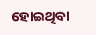ହୋଇଥିବା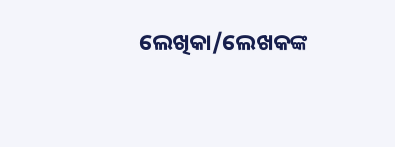ଲେଖିକା/ଲେଖକଙ୍କ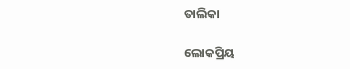ତାଲିକା

ଲୋକପ୍ରିୟ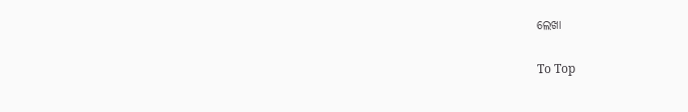ଲେଖା

To Top